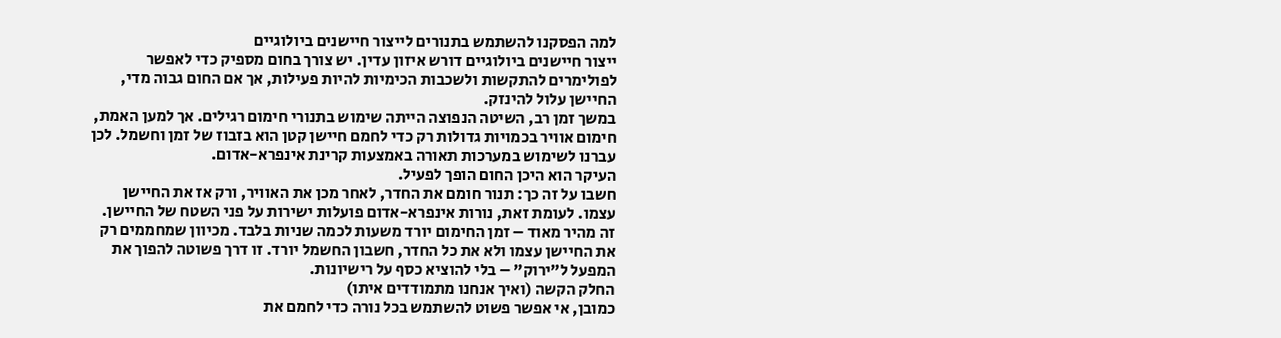למה הפסקנו להשתמש בתנורים לייצור חיישנים ביולוגיים
ייצור חיישנים ביולוגיים דורש איזון עדין. יש צורך בחום מספיק כדי לאפשר לפולימרים להתקשות ולשכבות הכימיות להיות פעילות, אך אם החום גבוה מדי, החיישן עלול להינזק.
במשך זמן רב, השיטה הנפוצה הייתה שימוש בתנורי חימום רגילים. אך למען האמת, חימום אוויר בכמויות גדולות רק כדי לחמם חיישן קטן הוא בזבוז של זמן וחשמל. לכן עברנו לשימוש במערכות תאורה באמצעות קרינת אינפרא-אדום.
העיקר הוא היכן החום הופך לפעיל.
חשבו על זה כך: תנור חומם את החדר, לאחר מכן את האוויר, ורק אז את החיישן עצמו. לעומת זאת, נורות אינפרא-אדום פועלות ישירות על פני השטח של החיישן.
זה מהיר מאוד – זמן החימום יורד משעות לכמה שניות בלבד. מכיוון שמחממים רק את החיישן עצמו ולא את כל החדר, חשבון החשמל יורד. זו דרך פשוטה להפוך את המפעל ל”ירוק” – בלי להוציא כסף על רישיונות.
החלק הקשה (ואיך אנחנו מתמודדים איתו)
כמובן, אי אפשר פשוט להשתמש בכל נורה כדי לחמם את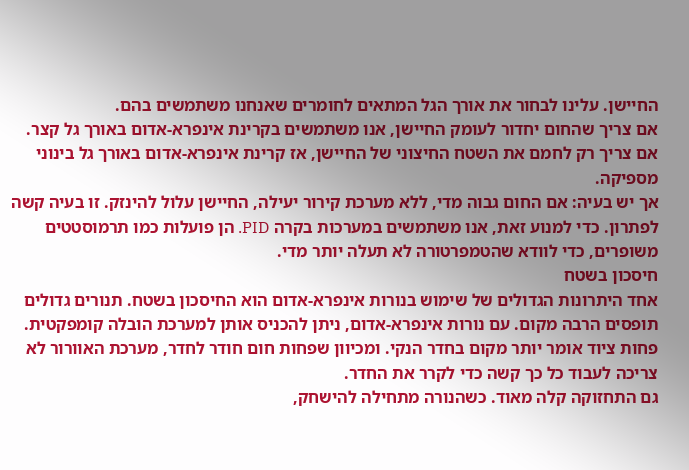החיישן. עלינו לבחור את אורך הגל המתאים לחומרים שאנחנו משתמשים בהם.
אם צריך שהחום יחדור לעומק החיישן, אנו משתמשים בקרינת אינפרא-אדום באורך גל קצר. אם צריך רק לחמם את השטח החיצוני של החיישן, אז קרינת אינפרא-אדום באורך גל בינוני מספיקה.
אך יש בעיה: אם החום גבוה מדי, ללא מערכת קירור יעילה, החיישן עלול להינזק. זו בעיה קשה לפתרון. כדי למנוע זאת, אנו משתמשים במערכות בקרה PID. הן פועלות כמו תרמוסטטים משופרים, כדי לוודא שהטמפרטורה לא תעלה יותר מדי.
חיסכון בשטח
אחד היתרונות הגדולים של שימוש בנורות אינפרא-אדום הוא החיסכון בשטח. תנורים גדולים תופסים הרבה מקום. עם נורות אינפרא-אדום, ניתן להכניס אותן למערכת הובלה קומפקטית. פחות ציוד אומר יותר מקום בחדר הנקי. ומכיוון שפחות חום חודר לחדר, מערכת האוורור לא צריכה לעבוד כל כך קשה כדי לקרר את החדר.
גם התחזוקה קלה מאוד. כשהנורה מתחילה להישחק,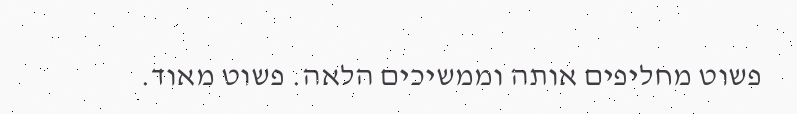פשוט מחליפים אותה וממשיכים הלאה. פשוט מאוד.